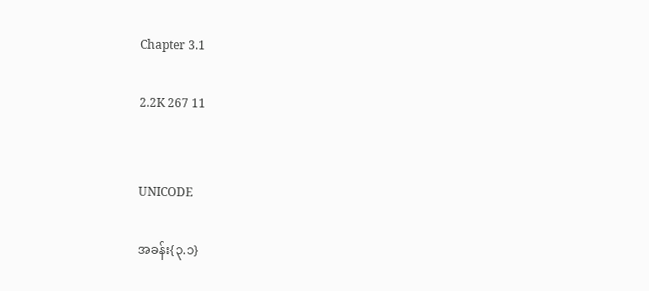Chapter 3.1

2.2K 267 11


UNICODE

အခန်း{၃.၁}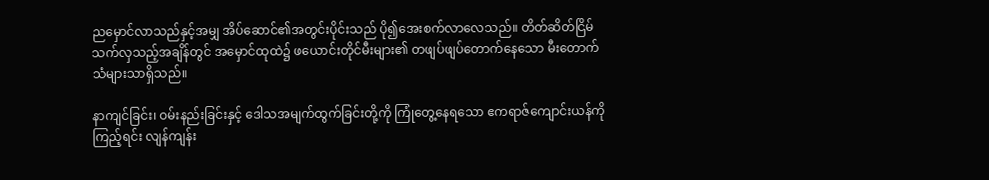ညမှောင်လာသည်နှင့်အမျှ အိပ်ဆောင်၏အတွင်းပိုင်းသည် ပို၍‌အေးစက်လာလေသည်။ တိတ်ဆိတ်ငြိမ်သက်လှသည့်အချိန်တွင် အမှောင်ထုထဲ၌ ဖယောင်းတိုင်မီးများ၏ တဖျပ်ဖျပ်တောက်နေသော မီးတောက်သံများသာရှိသည်။

နာကျင်ခြင်း၊ ဝမ်းနည်းခြင်းနှင့် ဒေါသအမျက်ထွက်ခြင်းတို့ကို ကြုံတွေ့နေရသော ဧကရာဇ်ကျောင်းယန်ကိုကြည့်ရင်း လျန်ကျန်း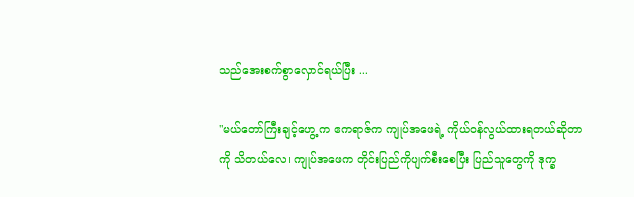သည်‌အေးစက်စွာလှောင်ရယ်ပြီး ...

"မယ်‌တော်ကြီးချင့်ဟွေ့ က ဧကရာဇ်က ကျုပ်အဖေရဲ့ ကိုယ်ဝန်လွယ်ထားရတယ်ဆိုတာကို သိတယ်လေ၊ ကျုပ်အဖေက တိုင်းပြည်ကိုပျက်စီး‌စေပြီး ပြည်သူတွေကို ဒုက္ခ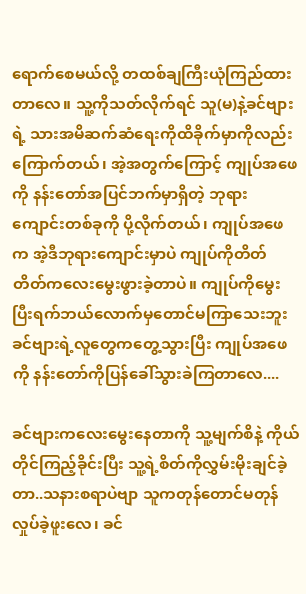ရောက်စေမယ်လို့ တထစ်ချကြီးယုံကြည်ထားတာ‌လေ။ သူ့ကိုသတ်လိုက်ရင် သူ(မ)နဲ့ခင်ဗျားရဲ့ သားအမိဆက်ဆံရေးကိုထိခိုက်မှာကိုလည်း ကြောက်တယ်၊ အဲ့အတွက်ကြောင့် ကျုပ်အဖေကို နန်းတော်အပြင်ဘက်မှာရှိတဲ့ ဘုရားကျောင်းတစ်ခုကို ပို့လိုက်တယ်၊ ကျုပ်အဖေက အဲ့ဒီဘုရား‌ကျောင်းမှာပဲ ကျုပ်ကိုတိတ်တိတ်ကလေးမွေးဖွားခဲ့တာပဲ။ ကျုပ်ကိုမွေးပြီးရက်ဘယ်လောက်မှတောင်မကြာသေးဘူး ခင်ဗျားရဲ့လူတွေကတွေ့သွားပြီး ကျုပ်အဖေကို နန်းတော်ကိုပြန်ခေါ်သွားခဲကြတာလေ....

ခင်ဗျားကလေးမွေးနေတာကို သူ့မျက်စိနဲ့ ကိုယ်တိုင်ကြည့်ခိုင်းပြီး သူ့ရဲ့စိတ်ကို‌လွှမ်းမိုးချင်ခဲ့တာ..သနားစရာပဲဗျာ သူကတုန်တောင်မတုန်လှုပ်ခဲ့ဖူးလေ၊ ခင်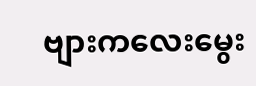ဗျားကလေးမွေး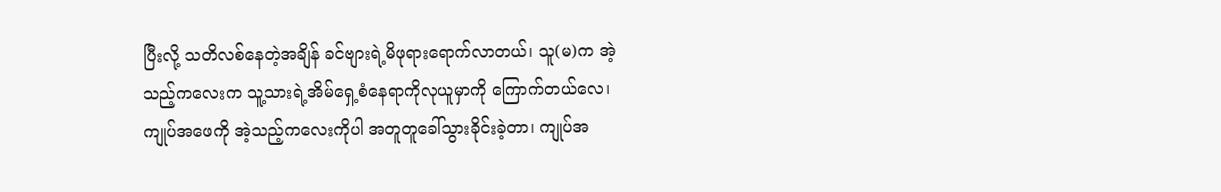ပြီးလို့ သတိလစ်နေတဲ့အချိန် ခင်ဗျားရဲ့မိဖုရား‌ရောက်လာတယ်၊ သူ(မ)က အဲ့သည့်က‌လေးက သူ့သားရဲ့အိမ်ရှေ့စံနေရာကိုလုယူမှာကို ကြောက်တယ်လေ၊ ကျုပ်အဖေကို အဲ့သည့်ကလေးကိုပါ အတူတူခေါ်သွားခိုင်းခဲ့တာ၊ ကျုပ်အ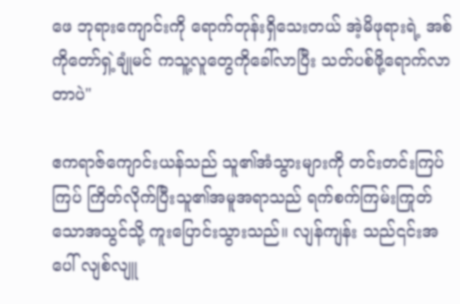ဖေ ဘုရားကျောင်းကို ရောက်တုန်းရှိသေးတယ် အဲ့မိဖုရားရဲ့ အစ်ကိုတော်ရှဲ့ချုံမင် ကသူ့လူတွေကိုခေါ်လာပြီး သတ်ပစ်ဖို့ရောက်လာတာပဲ"

ဧကရာဇ်ကျောင်းယန်သည် သူ၏အံသွားများကို တင်းတင်းကြပ်ကြပ် ကြိတ်လိုက်ပြီးသူ၏အမူအရာသည် ရက်စက်ကြမ်းကြုတ်သောအသွင်သို့ ကူးပြောင်းသွားသည်။ လျန်ကျန်း သည်၎င်းအပေါ် လျစ်လျူ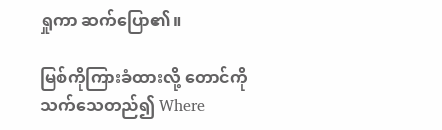ရှုကာ ဆက်ပြော၏။

မြစ်ကိုကြားခံထားလို့ တောင်ကိုသက်သေတည်၍ Where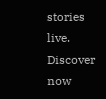stories live. Discover now